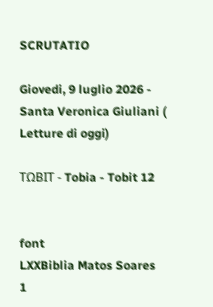SCRUTATIO

Giovedi, 9 luglio 2026 - Santa Veronica Giuliani ( Letture di oggi)

ΤΩΒΙΤ - Tobia - Tobit 12


font
LXXBiblia Matos Soares
1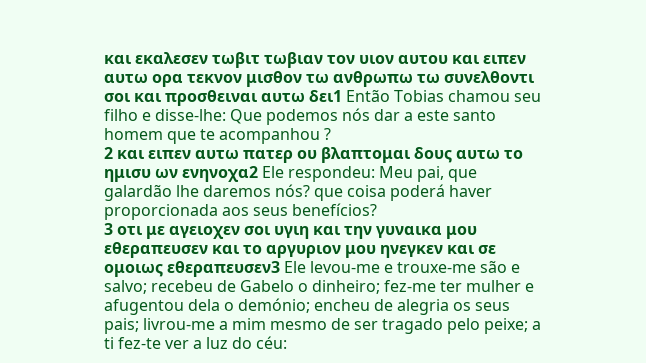και εκαλεσεν τωβιτ τωβιαν τον υιον αυτου και ειπεν αυτω ορα τεκνον μισθον τω ανθρωπω τω συνελθοντι σοι και προσθειναι αυτω δει1 Então Tobias chamou seu filho e disse-lhe: Que podemos nós dar a este santo homem que te acompanhou ?
2 και ειπεν αυτω πατερ ου βλαπτομαι δους αυτω το ημισυ ων ενηνοχα2 Ele respondeu: Meu pai, que galardão lhe daremos nós? que coisa poderá haver proporcionada aos seus benefícios?
3 οτι με αγειοχεν σοι υγιη και την γυναικα μου εθεραπευσεν και το αργυριον μου ηνεγκεν και σε ομοιως εθεραπευσεν3 Ele levou-me e trouxe-me são e salvo; recebeu de Gabelo o dinheiro; fez-me ter mulher e afugentou dela o demónio; encheu de alegria os seus pais; livrou-me a mim mesmo de ser tragado pelo peixe; a ti fez-te ver a luz do céu: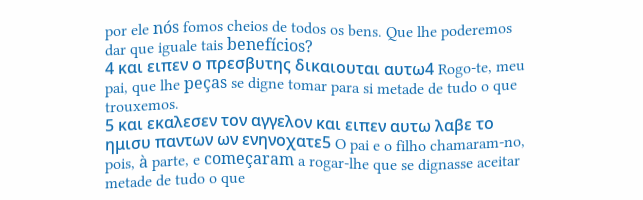por ele nós fomos cheios de todos os bens. Que lhe poderemos dar que iguale tais benefícios?
4 και ειπεν ο πρεσβυτης δικαιουται αυτω4 Rogo-te, meu pai, que lhe peças se digne tomar para si metade de tudo o que trouxemos.
5 και εκαλεσεν τον αγγελον και ειπεν αυτω λαβε το ημισυ παντων ων ενηνοχατε5 O pai e o filho chamaram-no, pois, à parte, e começaram a rogar-lhe que se dignasse aceitar metade de tudo o que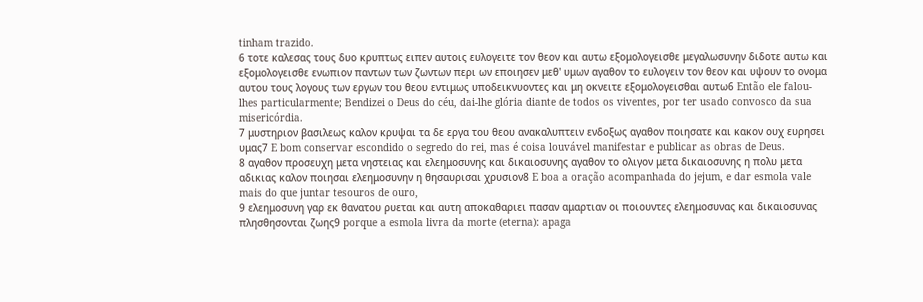tinham trazido.
6 τοτε καλεσας τους δυο κρυπτως ειπεν αυτοις ευλογειτε τον θεον και αυτω εξομολογεισθε μεγαλωσυνην διδοτε αυτω και εξομολογεισθε ενωπιον παντων των ζωντων περι ων εποιησεν μεθ' υμων αγαθον το ευλογειν τον θεον και υψουν το ονομα αυτου τους λογους των εργων του θεου εντιμως υποδεικνυοντες και μη οκνειτε εξομολογεισθαι αυτω6 Então ele falou-lhes particularmente; Bendizei o Deus do céu, dai-lhe glória diante de todos os viventes, por ter usado convosco da sua misericórdia.
7 μυστηριον βασιλεως καλον κρυψαι τα δε εργα του θεου ανακαλυπτειν ενδοξως αγαθον ποιησατε και κακον ουχ ευρησει υμας7 E bom conservar escondido o segredo do rei, mas é coisa louvável manifestar e publicar as obras de Deus.
8 αγαθον προσευχη μετα νηστειας και ελεημοσυνης και δικαιοσυνης αγαθον το ολιγον μετα δικαιοσυνης η πολυ μετα αδικιας καλον ποιησαι ελεημοσυνην η θησαυρισαι χρυσιον8 E boa a oração acompanhada do jejum, e dar esmola vale mais do que juntar tesouros de ouro,
9 ελεημοσυνη γαρ εκ θανατου ρυεται και αυτη αποκαθαριει πασαν αμαρτιαν οι ποιουντες ελεημοσυνας και δικαιοσυνας πλησθησονται ζωης9 porque a esmola livra da morte (eterna): apaga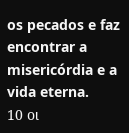os pecados e faz encontrar a misericórdia e a vida eterna.
10 οι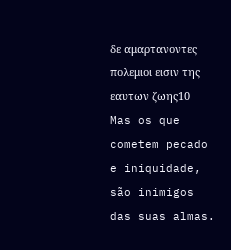δε αμαρτανοντες πολεμιοι εισιν της εαυτων ζωης10 Mas os que cometem pecado e iniquidade, são inimigos das suas almas.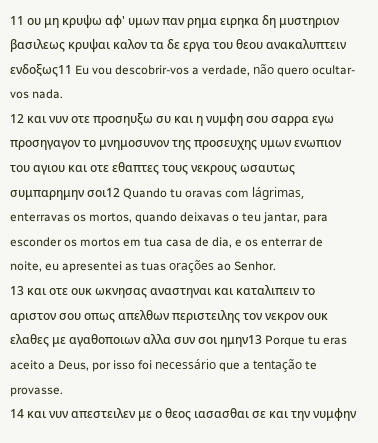11 ου μη κρυψω αφ' υμων παν ρημα ειρηκα δη μυστηριον βασιλεως κρυψαι καλον τα δε εργα του θεου ανακαλυπτειν ενδοξως11 Eu vou descobrir-vos a verdade, não quero ocultar-vos nada.
12 και νυν οτε προσηυξω συ και η νυμφη σου σαρρα εγω προσηγαγον το μνημοσυνον της προσευχης υμων ενωπιον του αγιου και οτε εθαπτες τους νεκρους ωσαυτως συμπαρημην σοι12 Quando tu oravas com lágrimas, enterravas os mortos, quando deixavas o teu jantar, para esconder os mortos em tua casa de dia, e os enterrar de noite, eu apresentei as tuas orações ao Senhor.
13 και οτε ουκ ωκνησας αναστηναι και καταλιπειν το αριστον σου οπως απελθων περιστειλης τον νεκρον ουκ ελαθες με αγαθοποιων αλλα συν σοι ημην13 Porque tu eras aceito a Deus, por isso foi necessário que a tentação te provasse.
14 και νυν απεστειλεν με ο θεος ιασασθαι σε και την νυμφην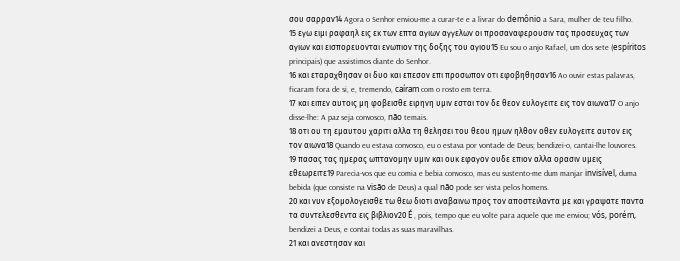σου σαρραν14 Agora o Senhor enviou-me a curar-te e a livrar do demônio a Sara, mulher de teu filho.
15 εγω ειμι ραφαηλ εις εκ των επτα αγιων αγγελων οι προσαναφερουσιν τας προσευχας των αγιων και εισπορευονται ενωπιον της δοξης του αγιου15 Eu sou o anjo Rafael, um dos sete (espíritos principais) que assistimos diante do Senhor.
16 και εταραχθησαν οι δυο και επεσον επι προσωπον οτι εφοβηθησαν16 Ao ouvir estas palavras, ficaram fora de si, e, tremendo, caíram com o rosto em terra.
17 και ειπεν αυτοις μη φοβεισθε ειρηνη υμιν εσται τον δε θεον ευλογειτε εις τον αιωνα17 O anjo disse-lhe: A paz seja convosco, não temais.
18 οτι ου τη εμαυτου χαριτι αλλα τη θελησει του θεου ημων ηλθον οθεν ευλογειτε αυτον εις τον αιωνα18 Quando eu estava convosco, eu o estava por vontade de Deus; bendizei-o, cantai-lhe louvores.
19 πασας τας ημερας ωπτανομην υμιν και ουκ εφαγον ουδε επιον αλλα ορασιν υμεις εθεωρειτε19 Parecia-vos que eu comia e bebia convosco, mas eu sustento-me dum manjar invisível, duma bebida (que consiste na visão de Deus) a qual não pode ser vista pelos homens.
20 και νυν εξομολογεισθε τω θεω διοτι αναβαινω προς τον αποστειλαντα με και γραψατε παντα τα συντελεσθεντα εις βιβλιον20 É , pois, tempo que eu volte para aquele que me enviou; vós, porém, bendizei a Deus, e contai todas as suas maravilhas.
21 και ανεστησαν και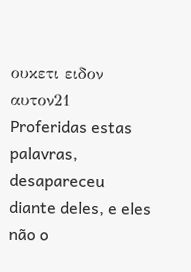ουκετι ειδον αυτον21 Proferidas estas palavras, desapareceu diante deles, e eles não o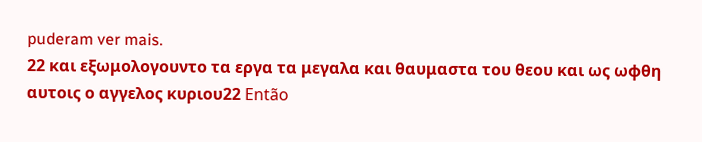puderam ver mais.
22 και εξωμολογουντο τα εργα τα μεγαλα και θαυμαστα του θεου και ως ωφθη αυτοις ο αγγελος κυριου22 Então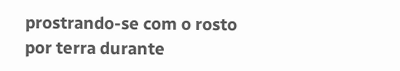prostrando-se com o rosto por terra durante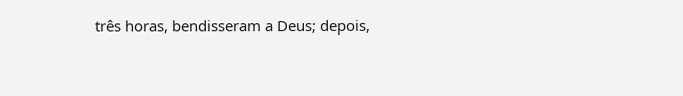três horas, bendisseram a Deus; depois,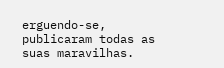erguendo-se, publicaram todas as suas maravilhas.